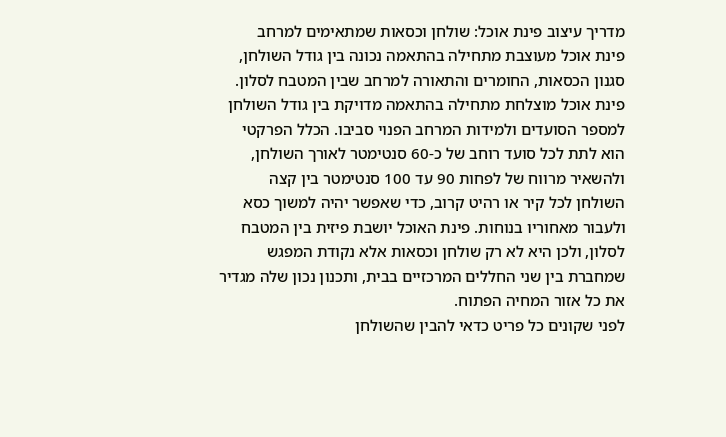מדריך עיצוב פינת אוכל: שולחן וכסאות שמתאימים למרחב
פינת אוכל מעוצבת מתחילה בהתאמה נכונה בין גודל השולחן, סגנון הכסאות, החומרים והתאורה למרחב שבין המטבח לסלון.
פינת אוכל מוצלחת מתחילה בהתאמה מדויקת בין גודל השולחן למספר הסועדים ולמידות המרחב הפנוי סביבו. הכלל הפרקטי הוא לתת לכל סועד רוחב של כ-60 סנטימטר לאורך השולחן, ולהשאיר מרווח של לפחות 90 עד 100 סנטימטר בין קצה השולחן לכל קיר או רהיט קרוב, כדי שאפשר יהיה למשוך כסא ולעבור מאחוריו בנוחות. פינת האוכל יושבת פיזית בין המטבח לסלון, ולכן היא לא רק שולחן וכסאות אלא נקודת המפגש שמחברת בין שני החללים המרכזיים בבית, ותכנון נכון שלה מגדיר את כל אזור המחיה הפתוח.
לפני שקונים כל פריט כדאי להבין שהשולחן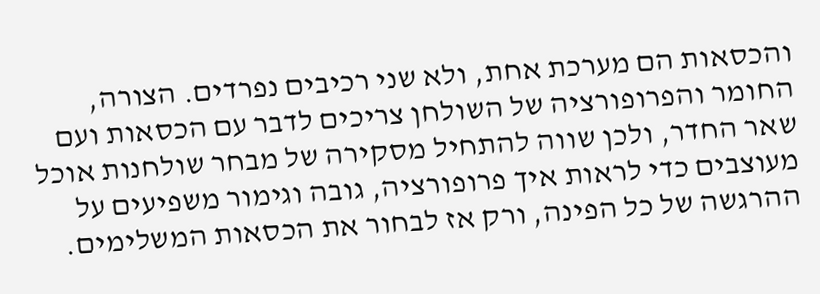והכסאות הם מערכת אחת, ולא שני רכיבים נפרדים. הצורה, החומר והפרופורציה של השולחן צריכים לדבר עם הכסאות ועם שאר החדר, ולכן שווה להתחיל מסקירה של מבחר שולחנות אוכל מעוצבים כדי לראות איך פרופורציה, גובה וגימור משפיעים על ההרגשה של כל הפינה, ורק אז לבחור את הכסאות המשלימים.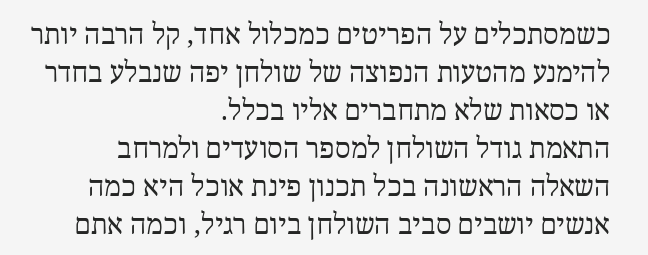כשמסתכלים על הפריטים כמכלול אחד, קל הרבה יותר להימנע מהטעות הנפוצה של שולחן יפה שנבלע בחדר או כסאות שלא מתחברים אליו בכלל.
התאמת גודל השולחן למספר הסועדים ולמרחב
השאלה הראשונה בכל תכנון פינת אוכל היא כמה אנשים יושבים סביב השולחן ביום רגיל, וכמה אתם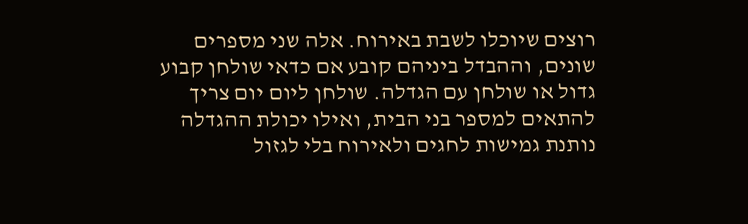רוצים שיוכלו לשבת באירוח. אלה שני מספרים שונים, וההבדל ביניהם קובע אם כדאי שולחן קבוע גדול או שולחן עם הגדלה. שולחן ליום יום צריך להתאים למספר בני הבית, ואילו יכולת ההגדלה נותנת גמישות לחגים ולאירוח בלי לגזול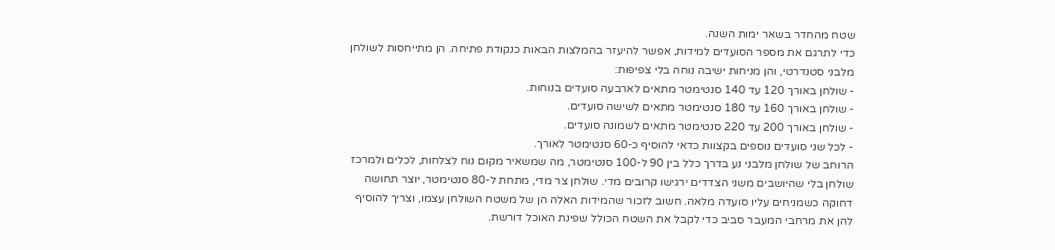שטח מהחדר בשאר ימות השנה.
כדי לתרגם את מספר הסועדים למידות, אפשר להיעזר בהמלצות הבאות כנקודת פתיחה. הן מתייחסות לשולחן מלבני סטנדרטי, והן מניחות ישיבה נוחה בלי צפיפות:
- שולחן באורך 120 עד 140 סנטימטר מתאים לארבעה סועדים בנוחות.
- שולחן באורך 160 עד 180 סנטימטר מתאים לשישה סועדים.
- שולחן באורך 200 עד 220 סנטימטר מתאים לשמונה סועדים.
- לכל שני סועדים נוספים בקצוות כדאי להוסיף כ-60 סנטימטר לאורך.
הרוחב של שולחן מלבני נע בדרך כלל בין 90 ל-100 סנטימטר, מה שמשאיר מקום נוח לצלחות, לכלים ולמרכז שולחן בלי שהיושבים משני הצדדים ירגישו קרובים מדי. שולחן צר מדי, מתחת ל-80 סנטימטר, יוצר תחושה דחוקה כשמניחים עליו סועדה מלאה. חשוב לזכור שהמידות האלה הן של משטח השולחן עצמו, וצריך להוסיף להן את מרחבי המעבר סביב כדי לקבל את השטח הכולל שפינת האוכל דורשת.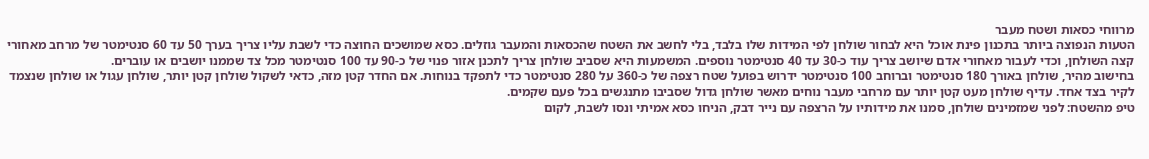מרווחי כסאות ושטח מעבר
הטעות הנפוצה ביותר בתכנון פינת אוכל היא לבחור שולחן לפי המידות שלו בלבד, בלי לחשב את השטח שהכסאות והמעבר גוזלים. כסא שמושכים החוצה כדי לשבת עליו צריך בערך 50 עד 60 סנטימטר של מרחב מאחורי קצה השולחן, וכדי לעבור מאחורי אדם שיושב צריך עוד כ-30 עד 40 סנטימטר נוספים. המשמעות היא שסביב שולחן צריך לתכנן אזור פנוי של כ-90 עד 100 סנטימטר מכל צד שממנו יושבים או עוברים.
בחישוב מהיר, שולחן באורך 180 סנטימטר וברוחב 100 סנטימטר ידרוש בפועל שטח רצפה של כ-360 על 280 סנטימטר כדי לתפקד בנוחות. אם החדר קטן מזה, כדאי לשקול שולחן קטן יותר, שולחן עגול או שולחן שנצמד לקיר בצד אחד. עדיף שולחן מעט קטן יותר עם מרחבי מעבר נוחים מאשר שולחן גדול שסביבו מתנגשים בכל פעם שקמים.
טיפ מהשטח: לפני שמזמינים שולחן, סמנו את מידותיו על הרצפה עם נייר דבק, הניחו כסא אמיתי ונסו לשבת, לקום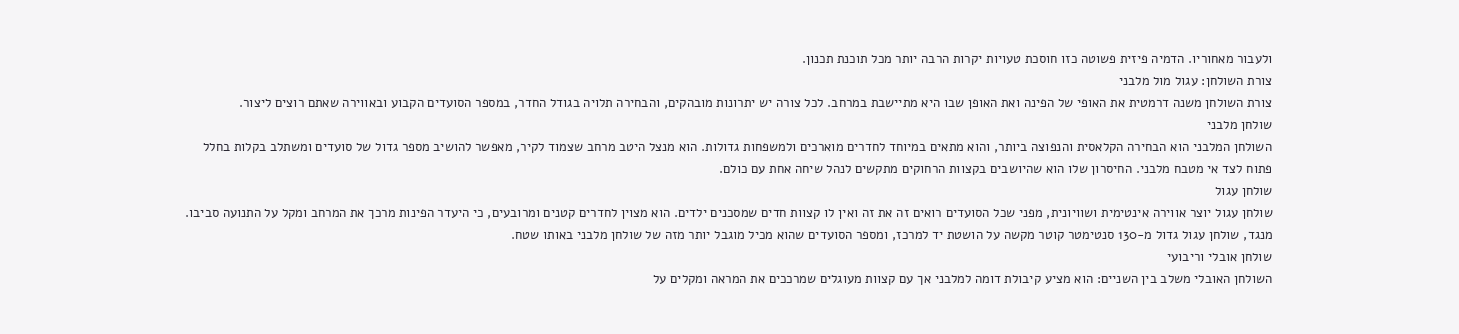ולעבור מאחוריו. הדמיה פיזית פשוטה כזו חוסכת טעויות יקרות הרבה יותר מכל תוכנת תכנון.
צורת השולחן: עגול מול מלבני
צורת השולחן משנה דרמטית את האופי של הפינה ואת האופן שבו היא מתיישבת במרחב. לכל צורה יש יתרונות מובהקים, והבחירה תלויה בגודל החדר, במספר הסועדים הקבוע ובאווירה שאתם רוצים ליצור.
שולחן מלבני
השולחן המלבני הוא הבחירה הקלאסית והנפוצה ביותר, והוא מתאים במיוחד לחדרים מוארכים ולמשפחות גדולות. הוא מנצל היטב מרחב שצמוד לקיר, מאפשר להושיב מספר גדול של סועדים ומשתלב בקלות בחלל פתוח לצד אי מטבח מלבני. החיסרון שלו הוא שהיושבים בקצוות הרחוקים מתקשים לנהל שיחה אחת עם כולם.
שולחן עגול
שולחן עגול יוצר אווירה אינטימית ושוויונית, מפני שכל הסועדים רואים זה את זה ואין לו קצוות חדים שמסכנים ילדים. הוא מצוין לחדרים קטנים ומרובעים, כי היעדר הפינות מרכך את המרחב ומקל על התנועה סביבו. מנגד, שולחן עגול גדול מ-130 סנטימטר קוטר מקשה על הושטת יד למרכז, ומספר הסועדים שהוא מכיל מוגבל יותר מזה של שולחן מלבני באותו שטח.
שולחן אובלי וריבועי
השולחן האובלי משלב בין השניים: הוא מציע קיבולת דומה למלבני אך עם קצוות מעוגלים שמרככים את המראה ומקלים על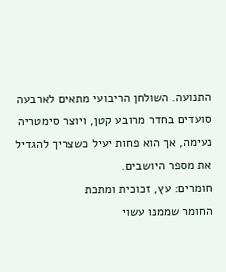התנועה. השולחן הריבועי מתאים לארבעה סועדים בחדר מרובע קטן, ויוצר סימטריה נעימה, אך הוא פחות יעיל כשצריך להגדיל את מספר היושבים.
חומרים: עץ, זכוכית ומתכת
החומר שממנו עשוי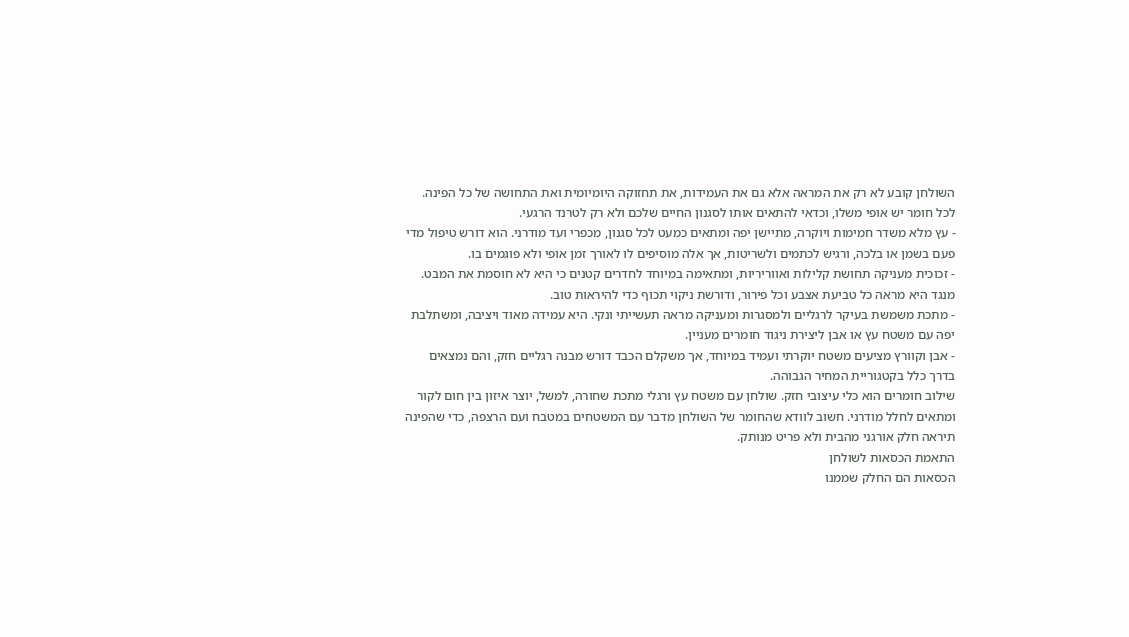השולחן קובע לא רק את המראה אלא גם את העמידות, את תחזוקה היומיומית ואת התחושה של כל הפינה. לכל חומר יש אופי משלו, וכדאי להתאים אותו לסגנון החיים שלכם ולא רק לטרנד הרגעי.
- עץ מלא משדר חמימות ויוקרה, מתיישן יפה ומתאים כמעט לכל סגנון, מכפרי ועד מודרני. הוא דורש טיפול מדי פעם בשמן או בלכה, ורגיש לכתמים ולשריטות, אך אלה מוסיפים לו לאורך זמן אופי ולא פוגמים בו.
- זכוכית מעניקה תחושת קלילות ואווריריות, ומתאימה במיוחד לחדרים קטנים כי היא לא חוסמת את המבט. מנגד היא מראה כל טביעת אצבע וכל פירור, ודורשת ניקוי תכוף כדי להיראות טוב.
- מתכת משמשת בעיקר לרגליים ולמסגרות ומעניקה מראה תעשייתי ונקי. היא עמידה מאוד ויציבה, ומשתלבת יפה עם משטח עץ או אבן ליצירת ניגוד חומרים מעניין.
- אבן וקוורץ מציעים משטח יוקרתי ועמיד במיוחד, אך משקלם הכבד דורש מבנה רגליים חזק, והם נמצאים בדרך כלל בקטגוריית המחיר הגבוהה.
שילוב חומרים הוא כלי עיצובי חזק. שולחן עם משטח עץ ורגלי מתכת שחורה, למשל, יוצר איזון בין חום לקור ומתאים לחלל מודרני. חשוב לוודא שהחומר של השולחן מדבר עם המשטחים במטבח ועם הרצפה, כדי שהפינה תיראה חלק אורגני מהבית ולא פריט מנותק.
התאמת הכסאות לשולחן
הכסאות הם החלק שממנו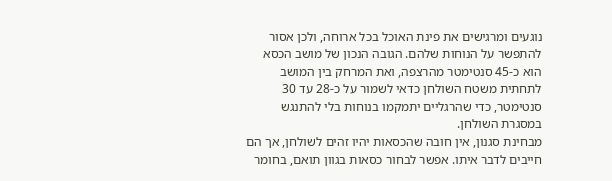נוגעים ומרגישים את פינת האוכל בכל ארוחה, ולכן אסור להתפשר על הנוחות שלהם. הגובה הנכון של מושב הכסא הוא כ-45 סנטימטר מהרצפה, ואת המרחק בין המושב לתחתית משטח השולחן כדאי לשמור על כ-28 עד 30 סנטימטר, כדי שהרגליים יתמקמו בנוחות בלי להתנגש במסגרת השולחן.
מבחינת סגנון, אין חובה שהכסאות יהיו זהים לשולחן, אך הם חייבים לדבר איתו. אפשר לבחור כסאות בגוון תואם, בחומר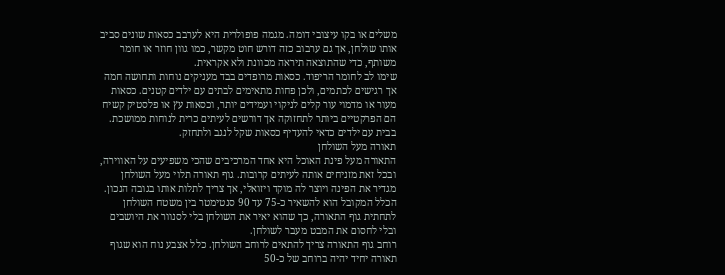משלים או בקו עיצובי דומה. מגמה פופולרית היא לערבב כסאות שונים סביב אותו שולחן, אך גם ערבוב כזה דורש חוט מקשר, כמו גוון חוזר או חומר משותף, כדי שהתוצאה תיראה מכוונת ולא אקראית.
שימו לב לחומר הריפוד. כסאות מרופדים בבד מעניקים נוחות ותחושה חמה אך רגישים לכתמים, ולכן פחות מתאימים לבתים עם ילדים קטנים. כסאות מעור או מדמוי עור קלים לניקוי ועמידים יותר, וכסאות עץ או פלסטיק קשיח הם הפרקטיים ביותר לתחזוקה אך דורשים לעיתים כרית לנוחות ממושכת. בבית עם ילדים כדאי להעדיף כסאות שקל לנגב ולתחזק.
תאורה מעל השולחן
התאורה מעל פינת האוכל היא אחד המרכיבים שהכי משפיעים על האווירה, ובכל זאת מזניחים אותה לעיתים קרובות. גוף תאורה תלוי מעל השולחן מגדיר את הפינה ויוצר לה מוקד ויזואלי, אך צריך לתלות אותו בגובה הנכון. הכלל המקובל הוא להשאיר כ-75 עד 90 סנטימטר בין משטח השולחן לתחתית גוף התאורה, כך שהוא יאיר את השולחן בלי לסנוור את היושבים ובלי לחסום את המבט מעבר לשולחן.
רוחב גוף התאורה צריך להתאים לרוחב השולחן. כלל אצבע נוח הוא שגוף תאורה יחיד יהיה ברוחב של כ-50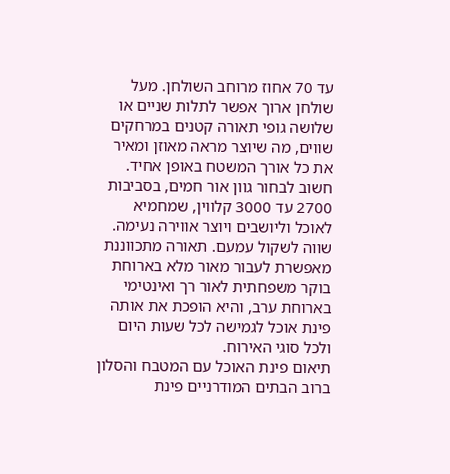עד 70 אחוז מרוחב השולחן. מעל שולחן ארוך אפשר לתלות שניים או שלושה גופי תאורה קטנים במרחקים שווים, מה שיוצר מראה מאוזן ומאיר את כל אורך המשטח באופן אחיד. חשוב לבחור גוון אור חמים, בסביבות 2700 עד 3000 קלווין, שמחמיא לאוכל וליושבים ויוצר אווירה נעימה.
שווה לשקול עמעם. תאורה מתכווננת מאפשרת לעבור מאור מלא בארוחת בוקר משפחתית לאור רך ואינטימי בארוחת ערב, והיא הופכת את אותה פינת אוכל לגמישה לכל שעות היום ולכל סוגי האירוח.
תיאום פינת האוכל עם המטבח והסלון
ברוב הבתים המודרניים פינת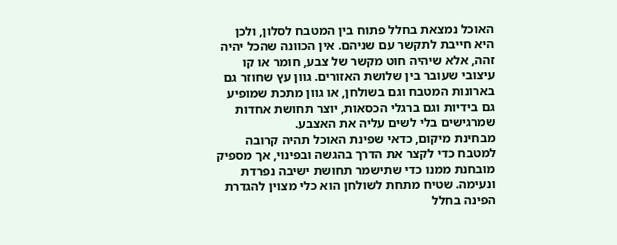האוכל נמצאת בחלל פתוח בין המטבח לסלון, ולכן היא חייבת לתקשר עם שניהם. אין הכוונה שהכל יהיה זהה, אלא שיהיה חוט מקשר של צבע, חומר או קו עיצובי שעובר בין שלושת האזורים. גוון עץ שחוזר גם בארונות המטבח וגם בשולחן, או גוון מתכת שמופיע גם בידיות וגם ברגלי הכסאות, יוצר תחושת אחדות שמרגישים בלי לשים עליה את האצבע.
מבחינת מיקום, כדאי שפינת האוכל תהיה קרובה למטבח כדי לקצר את הדרך בהגשה ובפינוי, אך מספיק מובחנת ממנו כדי שתישמר תחושת ישיבה נפרדת ונעימה. שטיח מתחת לשולחן הוא כלי מצוין להגדרת הפינה בחלל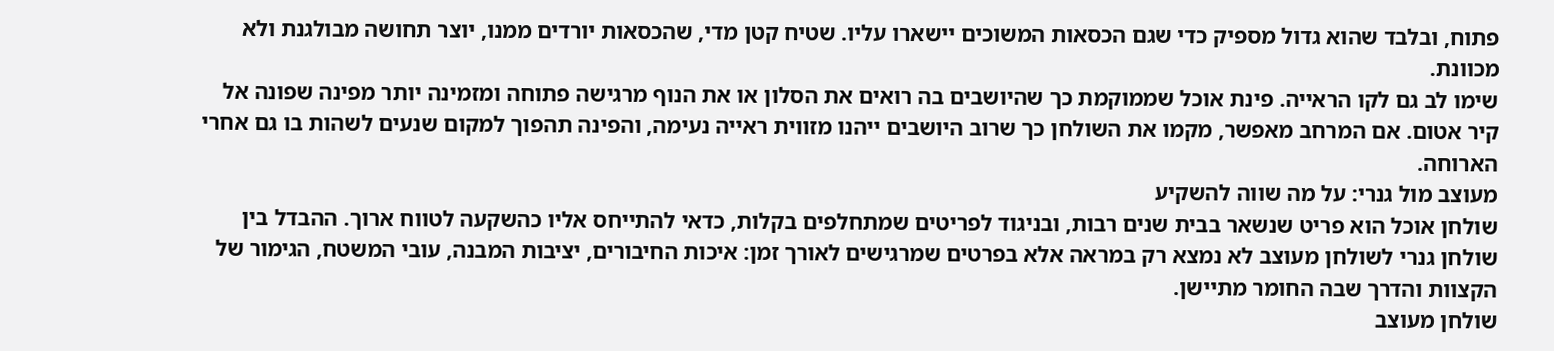פתוח, ובלבד שהוא גדול מספיק כדי שגם הכסאות המשוכים יישארו עליו. שטיח קטן מדי, שהכסאות יורדים ממנו, יוצר תחושה מבולגנת ולא מכוונת.
שימו לב גם לקו הראייה. פינת אוכל שממוקמת כך שהיושבים בה רואים את הסלון או את הנוף מרגישה פתוחה ומזמינה יותר מפינה שפונה אל קיר אטום. אם המרחב מאפשר, מקמו את השולחן כך שרוב היושבים ייהנו מזווית ראייה נעימה, והפינה תהפוך למקום שנעים לשהות בו גם אחרי הארוחה.
מעוצב מול גנרי: על מה שווה להשקיע
שולחן אוכל הוא פריט שנשאר בבית שנים רבות, ובניגוד לפריטים שמתחלפים בקלות, כדאי להתייחס אליו כהשקעה לטווח ארוך. ההבדל בין שולחן גנרי לשולחן מעוצב לא נמצא רק במראה אלא בפרטים שמרגישים לאורך זמן: איכות החיבורים, יציבות המבנה, עובי המשטח, הגימור של הקצוות והדרך שבה החומר מתיישן.
שולחן מעוצב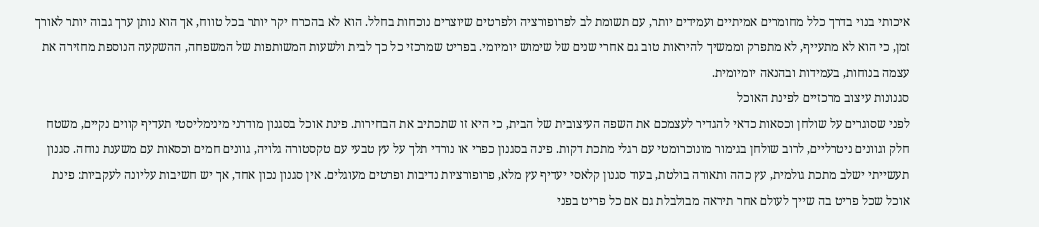איכותי בנוי בדרך כלל מחומרים אמיתיים ועמידים יותר, עם תשומת לב לפרופורציה ולפרטים שיוצרים נוכחות בחלל. הוא לא בהכרח יקר יותר בכל טווח, אך הוא נותן ערך גבוה יותר לאורך זמן, כי הוא לא מתעייף, לא מתפרק וממשיך להיראות טוב גם אחרי שנים של שימוש יומיומי. בפריט שמרכזי כל כך לבית ולשעות המשותפות של המשפחה, ההשקעה הנוספת מחזירה את עצמה בנוחות, בעמידות ובהנאה יומיומית.
סגנונות עיצוב מרכזיים לפינת האוכל
לפני שסוגרים על שולחן וכסאות כדאי להגדיר לעצמכם את השפה העיצובית של הבית, כי היא זו שתכתיב את הבחירות. פינת אוכל בסגנון מודרני מינימליסטי תעדיף קווים נקיים, משטח חלק וגוונים ניטרליים, לרוב שולחן בגימור מונוכרומטי עם רגלי מתכת דקות. פינה בסגנון כפרי או נורדי תלך על עץ טבעי עם טקסטורה גלויה, גוונים חמים וכסאות עם משענת נוחה. סגנון תעשייתי ישלב מתכת גולמית, עץ כהה ותאורה בולטת, בעוד סגנון קלאסי יעדיף עץ מלא, פרופורציות נדיבות ופרטים מעוגלים. אין סגנון נכון אחד, אך יש חשיבות עליונה לעקביות: פינת אוכל שכל פריט בה שייך לעולם אחר תיראה מבולבלת גם אם כל פריט בפני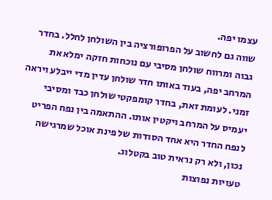עצמו יפה.
שווה גם לחשוב על הפרופורציה בין השולחן לחלל. בחדר גבוה ומרווח שולחן מסיבי עם נוכחות חזקה ימלא את המרחב יפה, בעוד באותו חדר שולחן עדין מדי ייבלע ויראה זמני. לעומת זאת, בחדר קומפקטי שולחן כבד ומסיבי יעמיס על המרחב ויקטין אותו. ההתאמה בין נפח הפריט לנפח החדר היא אחד הסודות של פינת אוכל שמרגישה נכון, ולא רק נראית טוב בקטלוג.
טעויות נפוצות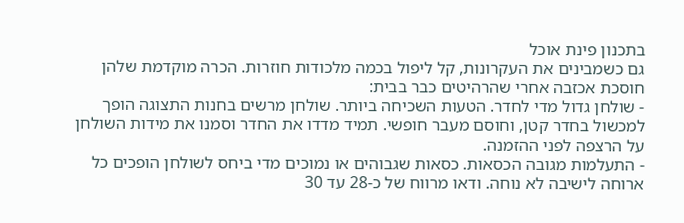בתכנון פינת אוכל
גם כשמבינים את העקרונות, קל ליפול בכמה מלכודות חוזרות. הכרה מוקדמת שלהן חוסכת אכזבה אחרי שהרהיטים כבר בבית:
- שולחן גדול מדי לחדר. הטעות השכיחה ביותר. שולחן מרשים בחנות התצוגה הופך למכשול בחדר קטן, וחוסם מעבר חופשי. תמיד מדדו את החדר וסמנו את מידות השולחן על הרצפה לפני ההזמנה.
- התעלמות מגובה הכסאות. כסאות שגבוהים או נמוכים מדי ביחס לשולחן הופכים כל ארוחה לישיבה לא נוחה. ודאו מרווח של כ-28 עד 30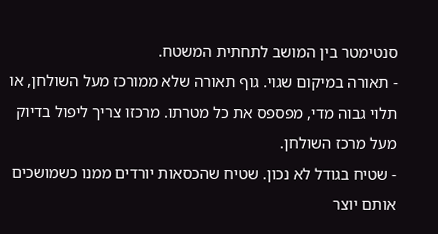סנטימטר בין המושב לתחתית המשטח.
- תאורה במיקום שגוי. גוף תאורה שלא ממורכז מעל השולחן, או תלוי גבוה מדי, מפספס את כל מטרתו. מרכזו צריך ליפול בדיוק מעל מרכז השולחן.
- שטיח בגודל לא נכון. שטיח שהכסאות יורדים ממנו כשמושכים אותם יוצר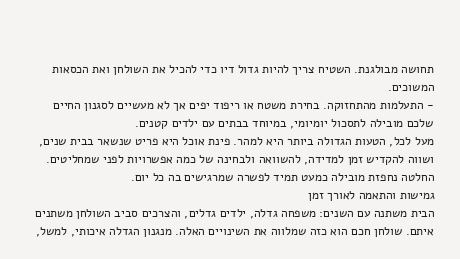תחושה מבולגנת. השטיח צריך להיות גדול דיו כדי להכיל את השולחן ואת הכסאות המשוכים.
- התעלמות מהתחזוקה. בחירת משטח או ריפוד יפים אך לא מעשיים לסגנון החיים שלכם מובילה לתסכול יומיומי, במיוחד בבתים עם ילדים קטנים.
מעל לכל, הטעות הגדולה ביותר היא למהר. פינת אוכל היא פריט שנשאר בבית שנים, ושווה להקדיש זמן למדידה, להשוואה ולבחינה של כמה אפשרויות לפני שמחליטים. החלטה נחפזת מובילה כמעט תמיד לפשרה שמרגישים בה כל יום.
גמישות והתאמה לאורך זמן
הבית משתנה עם השנים: משפחה גדלה, ילדים גדלים, והצרכים סביב השולחן משתנים איתם. שולחן חכם הוא כזה שמלווה את השינויים האלה. מנגנון הגדלה איכותי, למשל,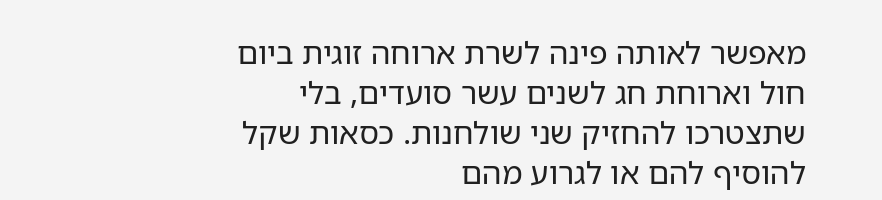מאפשר לאותה פינה לשרת ארוחה זוגית ביום חול וארוחת חג לשנים עשר סועדים, בלי שתצטרכו להחזיק שני שולחנות. כסאות שקל להוסיף להם או לגרוע מהם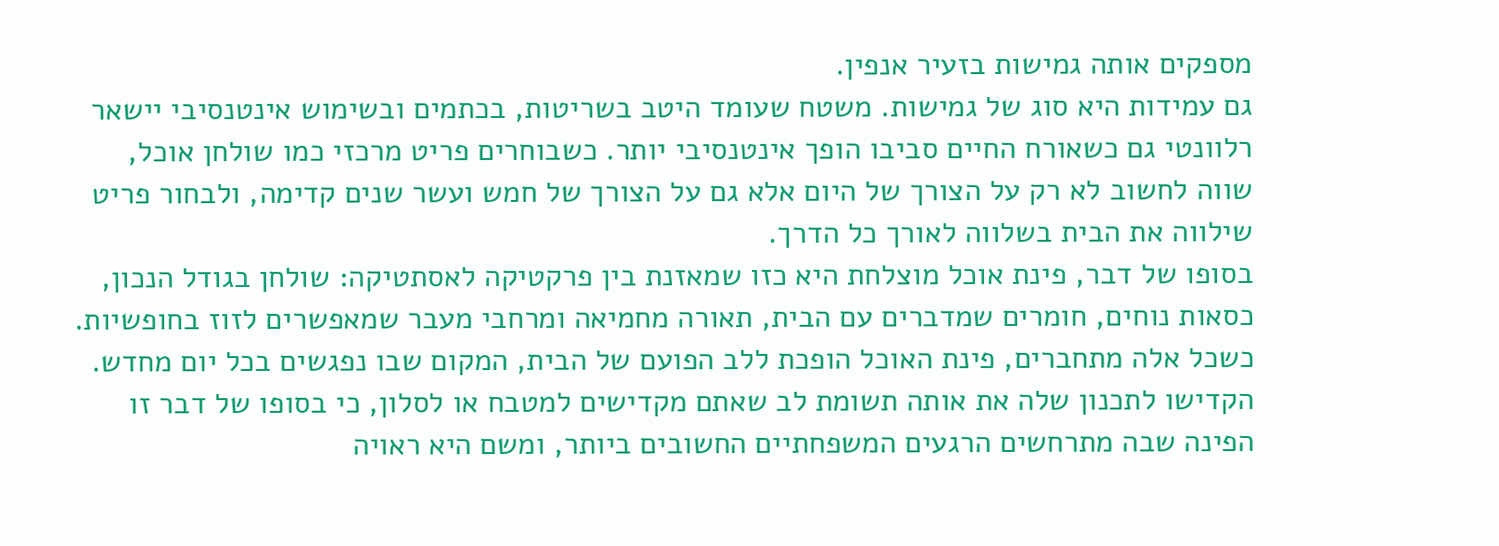מספקים אותה גמישות בזעיר אנפין.
גם עמידות היא סוג של גמישות. משטח שעומד היטב בשריטות, בכתמים ובשימוש אינטנסיבי יישאר רלוונטי גם כשאורח החיים סביבו הופך אינטנסיבי יותר. כשבוחרים פריט מרכזי כמו שולחן אוכל, שווה לחשוב לא רק על הצורך של היום אלא גם על הצורך של חמש ועשר שנים קדימה, ולבחור פריט שילווה את הבית בשלווה לאורך כל הדרך.
בסופו של דבר, פינת אוכל מוצלחת היא כזו שמאזנת בין פרקטיקה לאסתטיקה: שולחן בגודל הנכון, כסאות נוחים, חומרים שמדברים עם הבית, תאורה מחמיאה ומרחבי מעבר שמאפשרים לזוז בחופשיות. כשכל אלה מתחברים, פינת האוכל הופכת ללב הפועם של הבית, המקום שבו נפגשים בכל יום מחדש. הקדישו לתכנון שלה את אותה תשומת לב שאתם מקדישים למטבח או לסלון, כי בסופו של דבר זו הפינה שבה מתרחשים הרגעים המשפחתיים החשובים ביותר, ומשם היא ראויה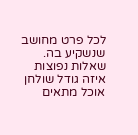לכל פרט מחושב שנשקיע בה.
שאלות נפוצות
איזה גודל שולחן אוכל מתאים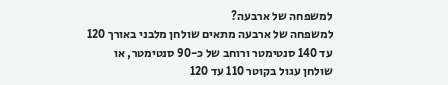למשפחה של ארבעה?
למשפחה של ארבעה מתאים שולחן מלבני באורך 120 עד 140 סנטימטר ורוחב של כ-90 סנטימטר, או שולחן עגול בקוטר 110 עד 120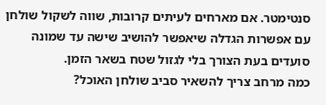סנטימטר. אם מארחים לעיתים קרובות, שווה לשקול שולחן עם אפשרות הגדלה שיאפשר להושיב שישה עד שמונה סועדים בעת הצורך בלי לגזול שטח בשאר הזמן.
כמה מרחב צריך להשאיר סביב שולחן האוכל?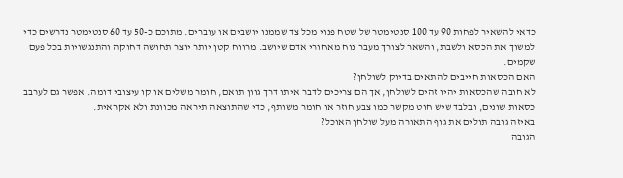כדאי להשאיר לפחות 90 עד 100 סנטימטר של שטח פנוי מכל צד שממנו יושבים או עוברים. מתוכם כ-50 עד 60 סנטימטר נדרשים כדי למשוך את הכסא ולשבת, והשאר לצורך מעבר נוח מאחורי אדם שיושב. מרווח קטן יותר יוצר תחושה דחוקה והתנגשויות בכל פעם שקמים.
האם הכסאות חייבים להתאים בדיוק לשולחן?
לא חובה שהכסאות יהיו זהים לשולחן, אך הם צריכים לדבר איתו דרך גוון תואם, חומר משלים או קו עיצובי דומה. אפשר גם לערבב כסאות שונים, ובלבד שיש חוט מקשר כמו צבע חוזר או חומר משותף, כדי שהתוצאה תיראה מכוונת ולא אקראית.
באיזה גובה תולים את גוף התאורה מעל שולחן האוכל?
הגובה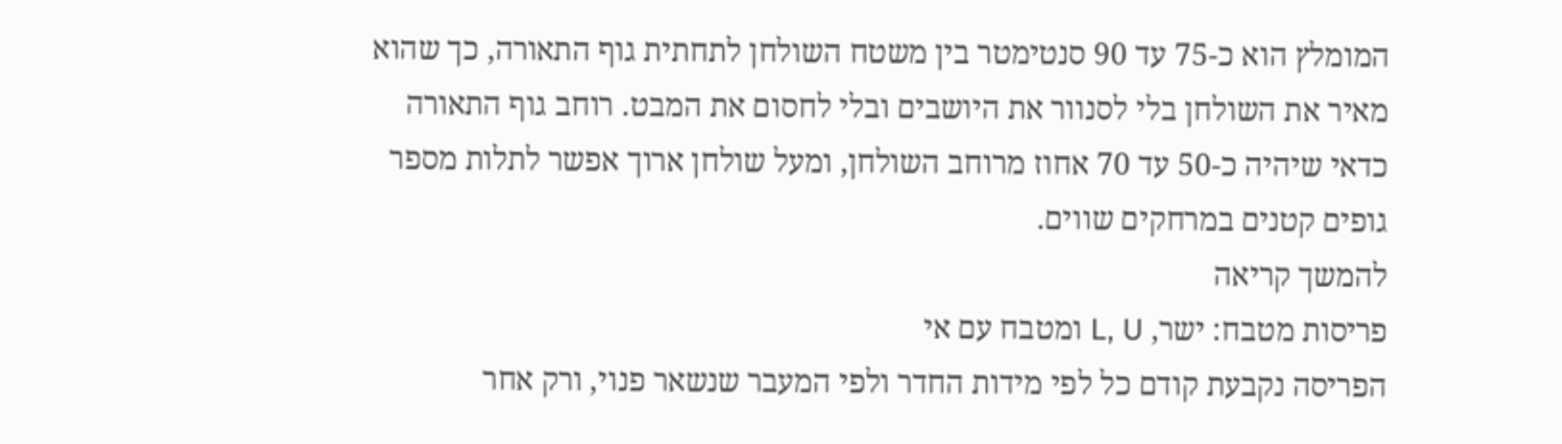המומלץ הוא כ-75 עד 90 סנטימטר בין משטח השולחן לתחתית גוף התאורה, כך שהוא מאיר את השולחן בלי לסנוור את היושבים ובלי לחסום את המבט. רוחב גוף התאורה כדאי שיהיה כ-50 עד 70 אחוז מרוחב השולחן, ומעל שולחן ארוך אפשר לתלות מספר גופים קטנים במרחקים שווים.
להמשך קריאה
פריסות מטבח: ישר, L, U ומטבח עם אי
הפריסה נקבעת קודם כל לפי מידות החדר ולפי המעבר שנשאר פנוי, ורק אחר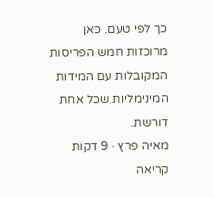כך לפי טעם. כאן מרוכזות חמש הפריסות המקובלות עם המידות המינימליות שכל אחת דורשת.
מאיה פרץ · 9 דקות קריאה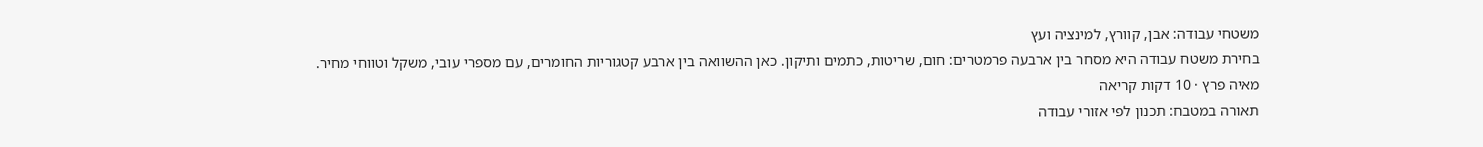משטחי עבודה: אבן, קוורץ, למינציה ועץ
בחירת משטח עבודה היא מסחר בין ארבעה פרמטרים: חום, שריטות, כתמים ותיקון. כאן ההשוואה בין ארבע קטגוריות החומרים, עם מספרי עובי, משקל וטווחי מחיר.
מאיה פרץ · 10 דקות קריאה
תאורה במטבח: תכנון לפי אזורי עבודה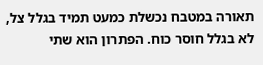תאורה במטבח נכשלת כמעט תמיד בגלל צל, לא בגלל חוסר כוח. הפתרון הוא שתי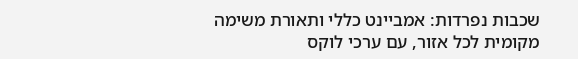שכבות נפרדות: אמביינט כללי ותאורת משימה מקומית לכל אזור, עם ערכי לוקס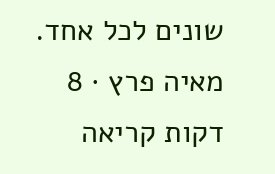שונים לכל אחד.
מאיה פרץ · 8 דקות קריאה